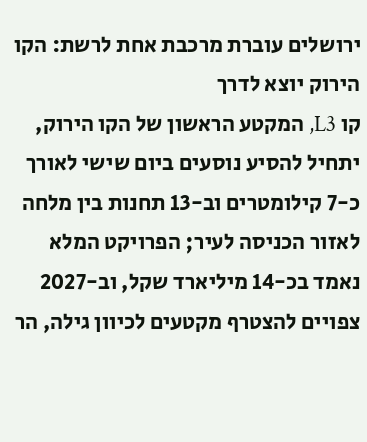ירושלים עוברת מרכבת אחת לרשת: הקו הירוק יוצא לדרך
קו L3, המקטע הראשון של הקו הירוק, יתחיל להסיע נוסעים ביום שישי לאורך כ-7 קילומטרים וב-13 תחנות בין מלחה לאזור הכניסה לעיר; הפרויקט המלא נאמד בכ-14 מיליארד שקל, וב-2027 צפויים להצטרף מקטעים לכיוון גילה, הר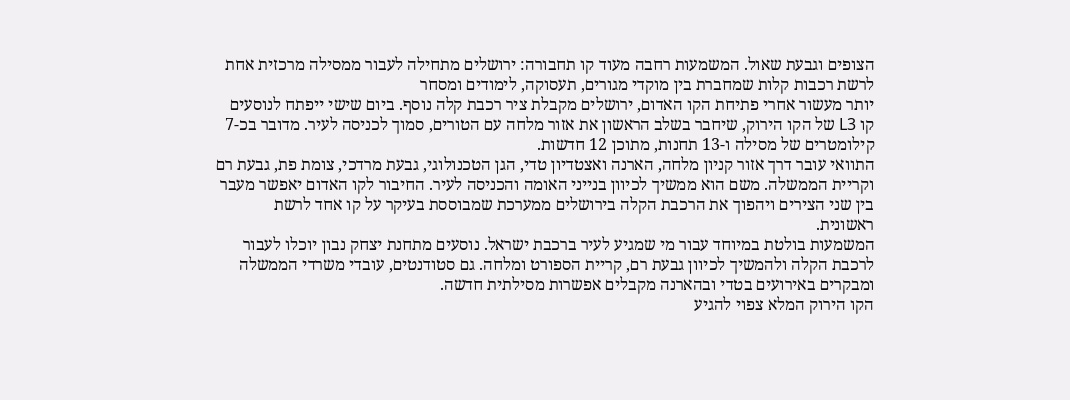הצופים וגבעת שאול. המשמעות רחבה מעוד קו תחבורה: ירושלים מתחילה לעבור ממסילה מרכזית אחת לרשת רכבות קלות שמחברת בין מוקדי מגורים, תעסוקה, לימודים ומסחר
יותר מעשור אחרי פתיחת הקו האדום, ירושלים מקבלת ציר רכבת קלה נוסף. ביום שישי ייפתח לנוסעים קו L3 של הקו הירוק, שיחבר בשלב הראשון את אזור מלחה עם הטורים, סמוך לכניסה לעיר. מדובר בכ-7 קילומטרים של מסילה ו-13 תחנות, מתוכן 12 חדשות.
התוואי עובר דרך אזור קניון מלחה, הארנה ואצטדיון טדי, הגן הטכנולוגי, גבעת מרדכי, צומת פת, גבעת רם וקריית הממשלה. משם הוא ממשיך לכיוון בנייני האומה והכניסה לעיר. החיבור לקו האדום יאפשר מעבר בין שני הצירים ויהפוך את הרכבת הקלה בירושלים ממערכת שמבוססת בעיקר על קו אחד לרשת ראשונית.
המשמעות בולטת במיוחד עבור מי שמגיע לעיר ברכבת ישראל. נוסעים מתחנת יצחק נבון יוכלו לעבור לרכבת הקלה ולהמשיך לכיוון גבעת רם, קריית הספורט ומלחה. גם סטודנטים, עובדי משרדי הממשלה ומבקרים באירועים בטדי ובהארנה מקבלים אפשרות מסילתית חדשה.
הקו הירוק המלא צפוי להגיע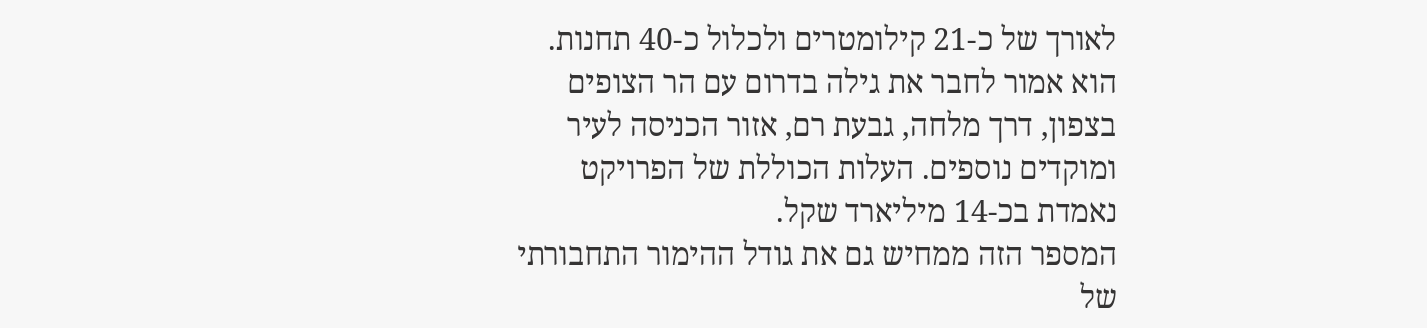לאורך של כ-21 קילומטרים ולכלול כ-40 תחנות. הוא אמור לחבר את גילה בדרום עם הר הצופים בצפון, דרך מלחה, גבעת רם, אזור הכניסה לעיר ומוקדים נוספים. העלות הכוללת של הפרויקט נאמדת בכ-14 מיליארד שקל.
המספר הזה ממחיש גם את גודל ההימור התחבורתי של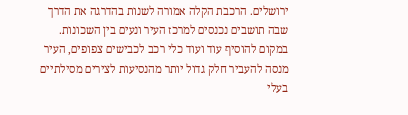ירושלים. הרכבת הקלה אמורה לשנות בהדרגה את הדרך שבה תושבים נכנסים למרכז העיר ונעים בין השכונות. במקום להוסיף עוד ועוד כלי רכב לכבישים צפופים, העיר מנסה להעביר חלק גדול יותר מהנסיעות לצירים מסילתיים בעלי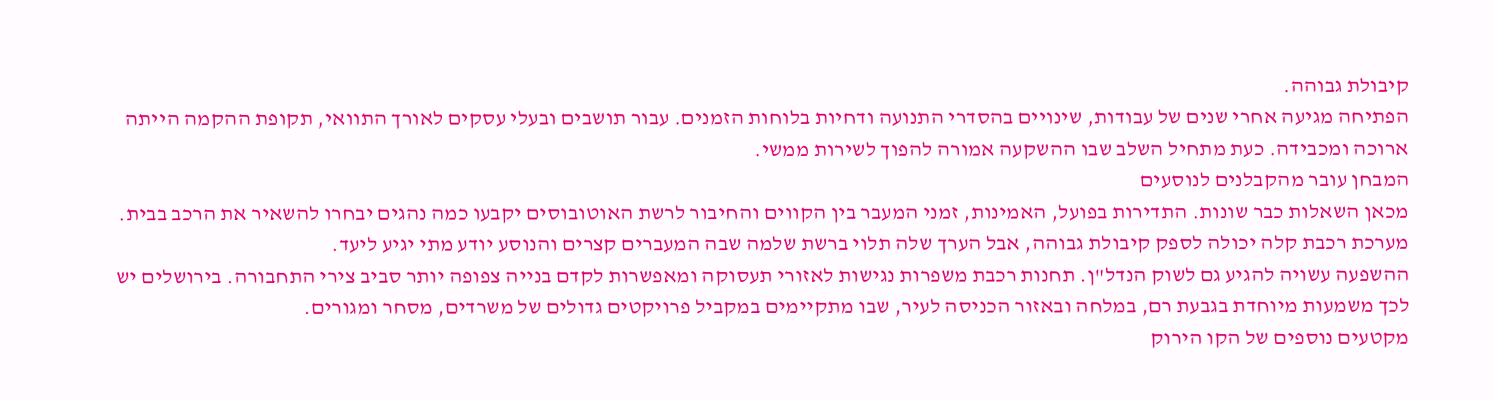קיבולת גבוהה.
הפתיחה מגיעה אחרי שנים של עבודות, שינויים בהסדרי התנועה ודחיות בלוחות הזמנים. עבור תושבים ובעלי עסקים לאורך התוואי, תקופת ההקמה הייתה ארוכה ומכבידה. כעת מתחיל השלב שבו ההשקעה אמורה להפוך לשירות ממשי.
המבחן עובר מהקבלנים לנוסעים
מכאן השאלות כבר שונות. התדירות בפועל, האמינות, זמני המעבר בין הקווים והחיבור לרשת האוטובוסים יקבעו כמה נהגים יבחרו להשאיר את הרכב בבית. מערכת רכבת קלה יכולה לספק קיבולת גבוהה, אבל הערך שלה תלוי ברשת שלמה שבה המעברים קצרים והנוסע יודע מתי יגיע ליעד.
ההשפעה עשויה להגיע גם לשוק הנדל"ן. תחנות רכבת משפרות נגישות לאזורי תעסוקה ומאפשרות לקדם בנייה צפופה יותר סביב צירי התחבורה. בירושלים יש לכך משמעות מיוחדת בגבעת רם, במלחה ובאזור הכניסה לעיר, שבו מתקיימים במקביל פרויקטים גדולים של משרדים, מסחר ומגורים.
מקטעים נוספים של הקו הירוק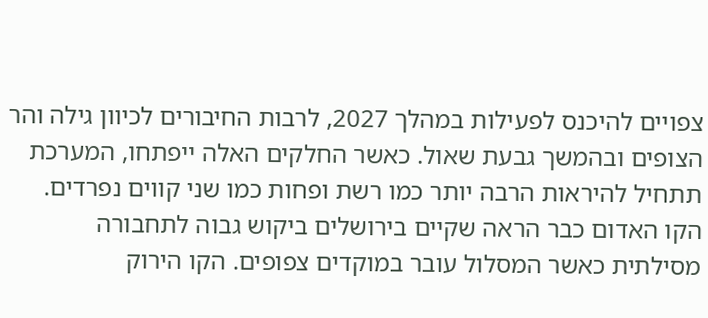צפויים להיכנס לפעילות במהלך 2027, לרבות החיבורים לכיוון גילה והר הצופים ובהמשך גבעת שאול. כאשר החלקים האלה ייפתחו, המערכת תתחיל להיראות הרבה יותר כמו רשת ופחות כמו שני קווים נפרדים.
הקו האדום כבר הראה שקיים בירושלים ביקוש גבוה לתחבורה מסילתית כאשר המסלול עובר במוקדים צפופים. הקו הירוק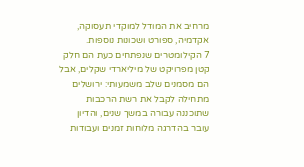מרחיב את המודל למוקדי תעסוקה, אקדמיה, ספורט ושכונות נוספות.
7 הקילומטרים שנפתחים כעת הם חלק קטן מפרויקט של מיליארדי שקלים, אבל הם מסמנים שלב משמעותי: ירושלים מתחילה לקבל את רשת הרכבות שתוכננה עבורה במשך שנים, והדיון עובר בהדרגה מלוחות זמנים ועבודות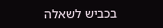בכביש לשאלה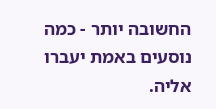החשובה יותר - כמה נוסעים באמת יעברו אליה.